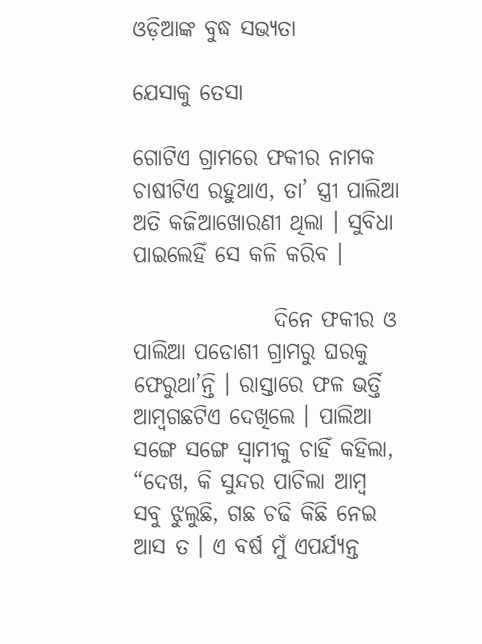ଓଡ଼ିଆଙ୍କ ବୁଦ୍ଧ ସଭ୍ୟତା

ଯେସାକୁ ତେସା

ଗୋଟିଏ ଗ୍ରାମରେ ଫକୀର ନାମକ ଚାଷୀଟିଏ ରହୁଥାଏ, ତା’ ସ୍ତ୍ରୀ ପାଲିଆ ଅତି କଜିଆଖୋରଣୀ ଥିଲା । ସୁବିଧା ପାଇଲେହିଁ ସେ କଳି କରିବ ।

                ଦିନେ ଫକୀର ଓ ପାଲିଆ ପଡୋଶୀ ଗ୍ରାମରୁ ଘରକୁ ଫେରୁଥା’ନ୍ତି । ରାସ୍ତାରେ ଫଳ ଭର୍ତ୍ତି ଆମ୍ବଗଛଟିଏ ଦେଖିଲେ । ପାଲିଆ ସଙ୍ଗେ ସଙ୍ଗେ ସ୍ୱାମୀକୁ ଚାହିଁ କହିଲା, “ଦେଖ, କି ସୁନ୍ଦର ପାଚିଲା ଆମ୍ବ ସବୁ ଝୁଲୁଛି, ଗଛ ଚଢି କିଛି ନେଇ ଆସ ତ । ଏ ବର୍ଷ ମୁଁ ଏପର୍ଯ୍ୟନ୍ତ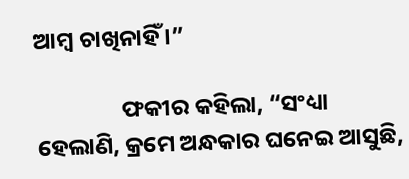ଆମ୍ବ ଚାଖିନାହିଁ ।”

                ଫକୀର କହିଲା, “ସଂଧ୍ୟା ହେଲାଣି, କ୍ରମେ ଅନ୍ଧକାର ଘନେଇ ଆସୁଛି,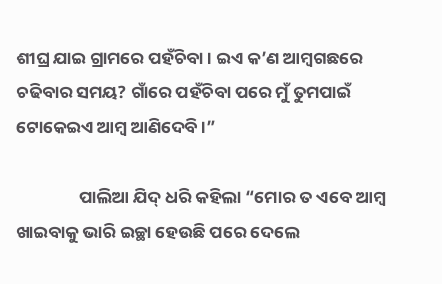ଶୀଘ୍ର ଯାଇ ଗ୍ରାମରେ ପହଁଚିବା । ଇଏ କ’ଣ ଆମ୍ବଗଛରେ ଚଢିବାର ସମୟ? ଗାଁରେ ପହଁଚିବା ପରେ ମୁଁ ତୁମପାଇଁ ଟୋକେଇଏ ଆମ୍ବ ଆଣିଦେବି ।”

                ପାଲିଆ ଯିଦ୍ ଧରି କହିଲା “ମୋର ତ ଏବେ ଆମ୍ବ ଖାଇବାକୁ ଭାରି ଇଚ୍ଛା ହେଉଛି ପରେ ଦେଲେ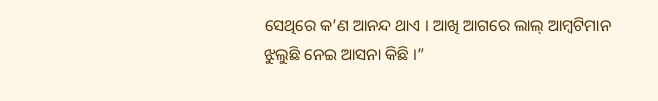ସେଥିରେ କ’ଣ ଆନନ୍ଦ ଥାଏ । ଆଖି ଆଗରେ ଲାଲ୍ ଆମ୍ବଟିମାନ ଝୁଲୁଛି ନେଇ ଆସନା କିଛି ।”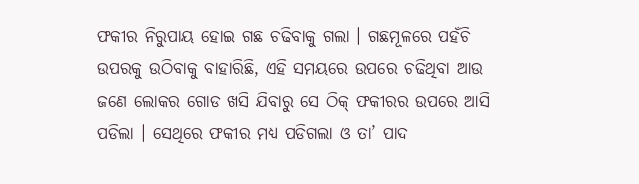ଫକୀର ନିରୁପାୟ ହୋଇ ଗଛ ଚଢିବାକୁ ଗଲା । ଗଛମୂଳରେ ପହଁଚି ଉପରକୁ ଉଠିବାକୁ ବାହାରିଛି, ଏହି ସମୟରେ ଉପରେ ଚଢିଥିବା ଆଉ ଜଣେ ଲୋକର ଗୋଡ ଖସି ଯିବାରୁ ସେ ଠିକ୍ ଫକୀରର ଉପରେ ଆସି ପଡିଲା । ସେଥିରେ ଫକୀର ମଧ୍ୟ ପଡିଗଲା ଓ ତା’ ପାଦ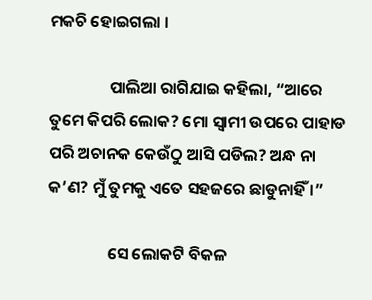ମକଚି ହୋଇଗଲା ।

                ପାଲିଆ ରାଗିଯାଇ କହିଲା, “ଆରେ ତୁମେ କିପରି ଲୋକ? ମୋ ସ୍ୱାମୀ ଉପରେ ପାହାଡ ପରି ଅଚାନକ କେଉଁଠୁ ଆସି ପଡିଲ? ଅନ୍ଧ ନା କ’ଣ? ମୁଁ ତୁମକୁ ଏତେ ସହଜରେ ଛାଡୁନାହିଁ ।”

                ସେ ଲୋକଟି ବିକଳ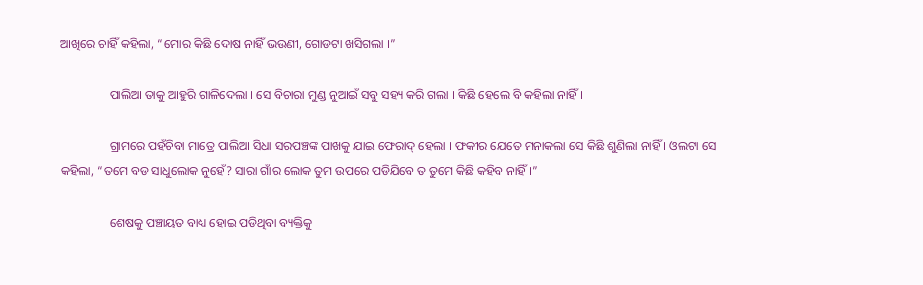ଆଖିରେ ଚାହିଁ କହିଲା, “ମୋର କିଛି ଦୋଷ ନାହିଁ ଭଉଣୀ, ଗୋଡଟା ଖସିଗଲା ।”

                ପାଲିଆ ତାକୁ ଆହୁରି ଗାଳିଦେଲା । ସେ ବିଚାରା ମୁଣ୍ଡ ନୁଆଇଁ ସବୁ ସହ୍ୟ କରି ଗଲା । କିଛି ହେଲେ ବି କହିଲା ନାହିଁ ।

                ଗ୍ରାମରେ ପହଁଚିବା ମାତ୍ରେ ପାଲିଆ ସିଧା ସରପଞ୍ଚଙ୍କ ପାଖକୁ ଯାଇ ଫେରାଦ୍ ହେଲା । ଫକୀର ଯେତେ ମନାକଲା ସେ କିଛି ଶୁଣିଲା ନାହିଁ । ଓଲଟା ସେ କହିଲା, “ତମେ ବଡ ସାଧୁଲୋକ ନୁହେଁ? ସାରା ଗାଁର ଲୋକ ତୁମ ଉପରେ ପଡିଯିବେ ତ ତୁମେ କିଛି କହିବ ନାହିଁ ।”

                ଶେଷକୁ ପଞ୍ଚାୟତ ବାଧ୍ୟ ହୋଇ ପଡିଥିବା ବ୍ୟକ୍ତିକୁ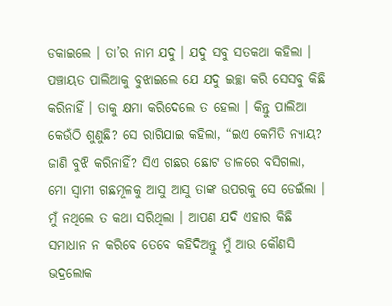ଡକାଇଲେ । ତା’ର ନାମ ଯଦୁ । ଯଦୁ ସବୁ ସତକଥା କହିଲା । ପଞ୍ଚାୟତ ପାଲିଆକୁ ବୁଝାଇଲେ ଯେ ଯଦୁ ଇଚ୍ଛା କରି ସେସବୁ କିଛି କରିନାହିଁ । ତାକୁ କ୍ଷମା କରିଦେଲେ ତ ହେଲା । କିନ୍ତୁ ପାଲିଆ କେଉଁଠି ଶୁଣୁଛି? ସେ ରାଗିଯାଇ କହିଲା, “ଇଏ କେମିତି ନ୍ୟାୟ? ଜାଣି ବୁଝି କରିନାହିଁ? ସିଏ ଗଛର ଛୋଟ ଡାଳରେ ବସିଗଲା, ମୋ ସ୍ୱାମୀ ଗଛମୂଳକୁ ଆସୁ ଆସୁ ତାଙ୍କ ଉପରକୁ ସେ ଡେଇଁଲା । ମୁଁ ନଥିଲେ ତ କଥା ସରିଥିଲା । ଆପଣ ଯଦି ଏହାର କିଛି ସମାଧାନ ନ କରିବେ ତେବେ କହିଦିଅନ୍ତୁ ମୁଁ ଆଉ କୌଣସି ଭଦ୍ରଲୋକ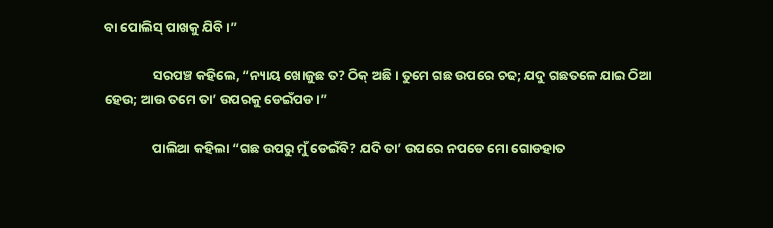ବା ପୋଲିସ୍ ପାଖକୁ ଯିବି ।”

                ସରପଞ୍ଚ କହିଲେ, “ନ୍ୟାୟ ଖୋଜୁଛ ତ? ଠିକ୍ ଅଛି । ତୁମେ ଗଛ ଉପରେ ଚଢ; ଯଦୁ ଗଛତଳେ ଯାଇ ଠିଆ ହେଉ; ଆଉ ତମେ ତା’ ଉପରକୁ ଡେଇଁପଡ ।”

                ପାଲିଆ କହିଲା “ଗଛ ଉପରୁ ମୁଁ ଡେଇଁବି? ଯଦି ତା’ ଉପରେ ନପଡେ ମୋ ଗୋଡହାତ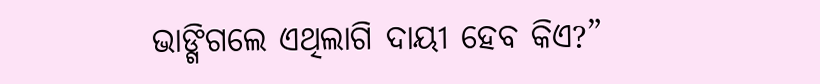ଭାଙ୍ଗିଗଲେ ଏଥିଲାଗି ଦାୟୀ ହେବ କିଏ?”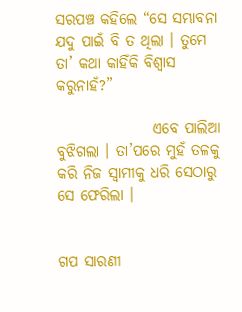ସରପଞ୍ଚ କହିଲେ “ସେ ସମ୍ଭାବନା ଯଦୁ ପାଇଁ ବି ତ ଥିଲା । ତୁମେ ତା’ କଥା କାହିଁକି ବିଶ୍ୱାସ କରୁନାହଁ?”

                ଏବେ ପାଲିଆ ବୁଝିଗଲା । ତା’ପରେ ମୁହଁ ତଳକୁ କରି ନିଜ ସ୍ୱାମୀକୁ ଧରି ସେଠାରୁ ସେ ଫେରିଲା ।


ଗପ ସାରଣୀ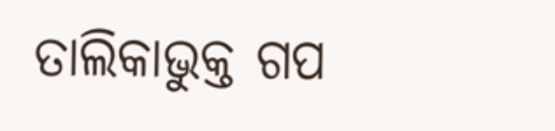ତାଲିକାଭୁକ୍ତ ଗପ